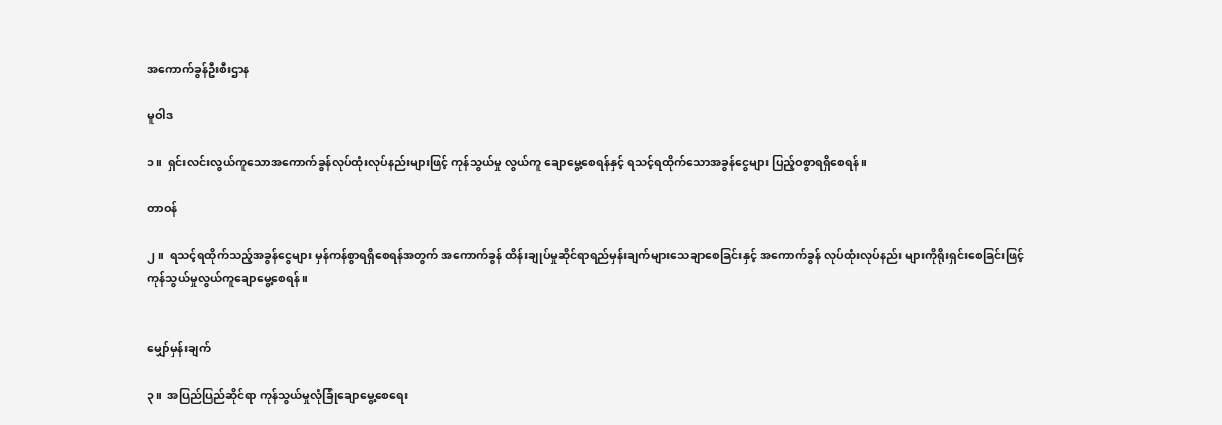အကောက်ခွန်ဦးစီးဌာန

မူဝါဒ

၁။  ရှင်းလင်းလွယ်ကူသောအကောက်ခွန်လုပ်ထုံးလုပ်နည်းများဖြင့် ကုန်သွယ်မှု လွယ်ကူ ချောမွေ့စေရန်နှင့် ရသင့်ရထိုက်သောအခွန်ငွေများ ပြည့်ဝစွာရရှိစေရန်။

တာဝန်

၂။  ရသင့်ရထိုက်သည့်အခွန်ငွေများ မှန်ကန်စွာရရှိစေရန်အတွက် အကောက်ခွန် ထိန်းချုပ်မှုဆိုင်ရာရည်မှန်းချက်များသေချာစေခြင်းနှင့် အကောက်ခွန် လုပ်ထုံးလုပ်နည်း များကိုရိုးရှင်းစေခြင်းဖြင့် ကုန်သွယ်မှုလွယ်ကူချောမွေ့စေရန်။


မျှော်မှန်းချက်

၃။  အပြည်ပြည်ဆိုင်ရာ ကုန်သွယ်မှုလုံခြုံချောမွေ့စေရေး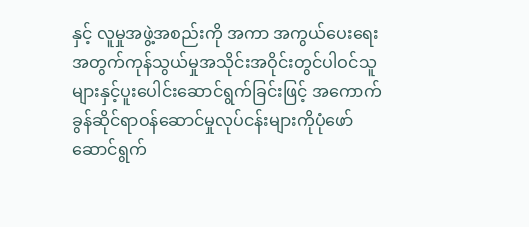နှင့် လူမှုအဖွဲ့အစည်းကို အကာ အကွယ်ပေးရေးအတွက်ကုန်သွယ်မှုအသိုင်းအဝိုင်းတွင်ပါဝင်သူများနှင့်ပူးပေါင်းဆောင်ရွက်ခြင်းဖြင့် အကောက်ခွန်ဆိုင်ရာဝန်ဆောင်မှုလုပ်ငန်းများကိုပုံဖော်ဆောင်ရွက်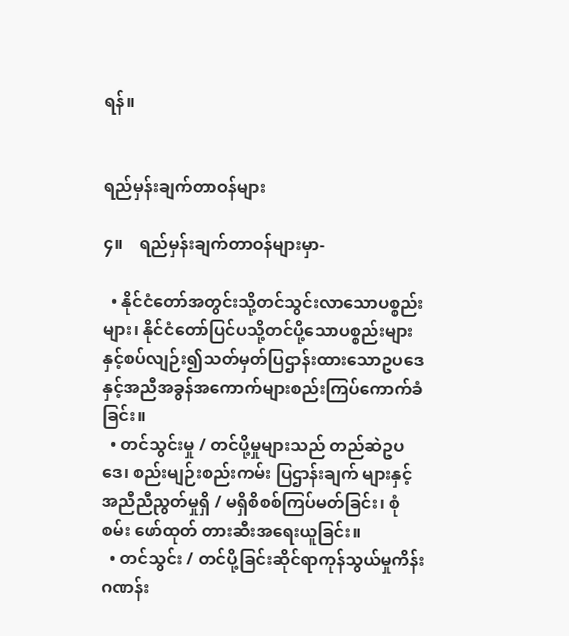ရန်။


ရည်မှန်းချက်တာဝန်များ

၄။    ရည်မှန်းချက်တာဝန်များမှာ-

  • နိုင်ငံတော်အတွင်းသို့တင်သွင်းလာသောပစ္စည်းများ၊ နိုင်ငံတော်ပြင်ပသို့တင်ပို့သောပစ္စည်းများနှင့်စပ်လျဉ်း၍သတ်မှတ်ပြဌာန်းထားသောဥပဒေနှင့်အညီအခွန်အကောက်များစည်းကြပ်ကောက်ခံခြင်း။
  • တင်သွင်းမှု / တင်ပို့မှုများသည် တည်ဆဲဥပဒေ၊ စည်းမျဉ်းစည်းကမ်း ပြဌာန်းချက် များနှင့်အညီညီညွတ်မှုရှိ / မရှိစိစစ်ကြပ်မတ်ခြင်း၊ စုံစမ်း ဖော်ထုတ် တားဆီးအရေးယူခြင်း။
  • တင်သွင်း / တင်ပို့ခြင်းဆိုင်ရာကုန်သွယ်မှုကိန်းဂဏန်း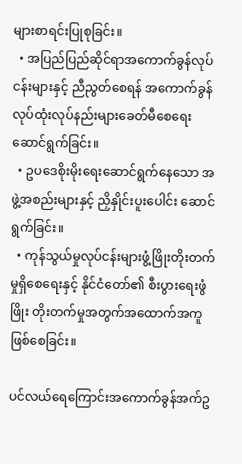များစာရင်းပြုစုခြင်း။
  • အပြည်ပြည်ဆိုင်ရာအကောက်ခွန်လုပ်ငန်းများနှင့် ညီညွတ်စေရန် အကောက်ခွန် လုပ်ထုံးလုပ်နည်းများခေတ်မီစေရေးဆောင်ရွက်ခြင်း။
  • ဥပဒေစိုးမိုးရေးဆောင်ရွက်နေသော အဖွဲ့အစည်းများနှင့် ညှိနှိုင်းပူးပေါင်း ဆောင်ရွက်ခြင်း။
  • ကုန်သွယ်မှုလုပ်ငန်းများဖွံ့ဖြိုးတိုးတက်မှုရှိစေရေးနှင့် နိုင်ငံတော်၏ စီးပွားရေးဖွံဖြိုး တိုးတက်မှုအတွက်အထောက်အကူ ဖြစ်စေခြင်း။

ပင်လယ်ရေကြောင်းအကောက်ခွန်အက်ဥ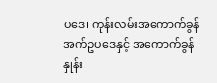ပဒေ၊ ကုန်းလမ်းအကောက်ခွန်အက်ဥပဒေနှင့် အကောက်ခွန်နှုန်း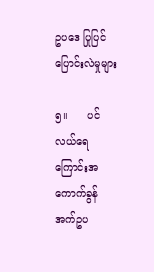ဥပဒေ ပြုပြင်ပြောင်းလဲမှုများ

၅။      ပင်လယ်ရေကြောင်းအကောက်ခွန်အက်ဥပ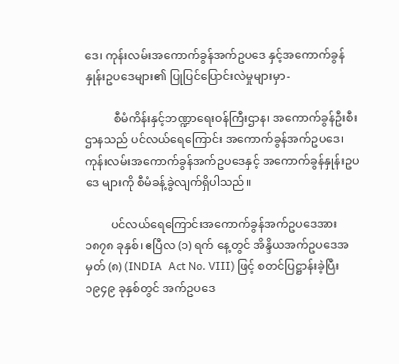ဒေ၊ ကုန်းလမ်းအကောက်ခွန်အက်ဥပဒေ နှင့်အကောက်ခွန်နှုန်းဥပဒေများ၏ ပြုပြင်ပြောင်းလဲမှုများမှာ-

          စီမံကိန်းနှင့်ဘဏ္ဍာရေးဝန်ကြီးဌာန၊ အကောက်ခွန်ဦးစီးဌာနသည် ပင်လယ်ရေကြောင်း အကောက်ခွန်အက်ဥပဒေ၊ ကုန်းလမ်းအကောက်ခွန်အက်ဥပဒေနှင့် အကောက်ခွန်နှုန်းဥပဒေ များကို စီမံခန့်ခွဲလျက်ရှိပါသည်။

         ပင်လယ်ရေကြောင်းအကောက်ခွန်အက်ဥပဒေအား ၁၈၇၈ ခုနှစ်၊ ဧပြီလ (၁) ရက် နေ့တွင် အိန္ဒိယအက်ဥပဒေအမှတ် (၈) (INDIA  Act No. VIII) ဖြင့် စတင်ပြဋ္ဌာန်းခဲ့ပြီး ၁၉၄၉ ခုနှစ်တွင် အက်ဥပဒေ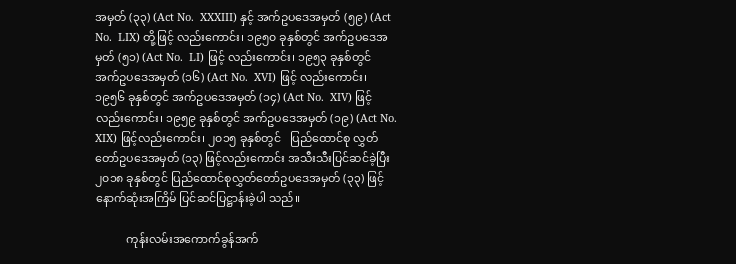အမှတ် (၃၃) (Act No.  XXXIII) နှင့် အက်ဥပဒေအမှတ် (၅၉) (Act No.  LIX) တို့ဖြင့် လည်းကောင်း၊ ၁၉၅၀ ခုနှစ်တွင် အက်ဥပဒေအမှတ် (၅၁) (Act No.  LI) ဖြင့် လည်းကောင်း၊ ၁၉၅၃ ခုနှစ်တွင်  အက်ဥပဒေအမှတ် (၁၆) (Act No.  XVI) ဖြင့် လည်းကောင်း၊ ၁၉၅၆ ခုနှစ်တွင် အက်ဥပဒေအမှတ် (၁၄) (Act No.  XIV) ဖြင့် လည်းကောင်း၊ ၁၉၅၉ ခုနှစ်တွင် အက်ဥပဒေအမှတ် (၁၉) (Act No.  XIX) ဖြင့်လည်းကောင်း၊ ၂၀၁၅ ခုနှစ်တွင်   ပြည်ထောင်စု လွှတ်တော်ဥပဒေအမှတ် (၁၃) ဖြင့်လည်းကောင်း အသီးသီးပြင်ဆင်ခဲ့ပြီး ၂၀၁၈ ခုနှစ်တွင် ပြည်ထောင်စုလွှတ်တော်ဥပဒေအမှတ် (၃၃) ဖြင့် နောက်ဆုံးအကြိမ် ပြင်ဆင်ပြဋ္ဌာန်းခဲ့ပါ သည်။

           ကုန်းလမ်းအကောက်ခွန်အက်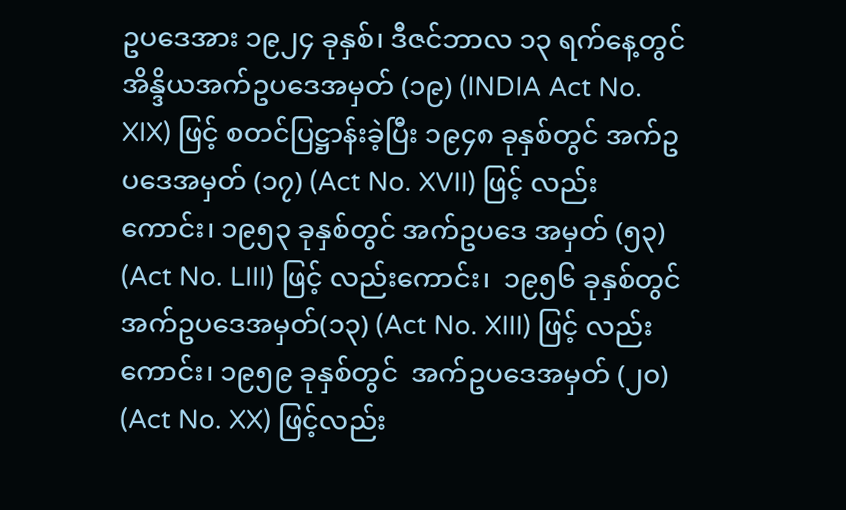ဥပဒေအား ၁၉၂၄ ခုနှစ်၊ ဒီဇင်ဘာလ ၁၃ ရက်နေ့တွင် အိန္ဒိယအက်ဥပဒေအမှတ် (၁၉) (INDIA Act No. XIX) ဖြင့် စတင်ပြဋ္ဌာန်းခဲ့ပြီး ၁၉၄၈ ခုနှစ်တွင် အက်ဥပဒေအမှတ် (၁၇) (Act No. XVII) ဖြင့် လည်းကောင်း၊ ၁၉၅၃ ခုနှစ်တွင် အက်ဥပဒေ အမှတ် (၅၃) (Act No. LIII) ဖြင့် လည်းကောင်း၊  ၁၉၅၆ ခုနှစ်တွင် အက်ဥပဒေအမှတ်(၁၃) (Act No. XIII) ဖြင့် လည်းကောင်း၊ ၁၉၅၉ ခုနှစ်တွင်  အက်ဥပဒေအမှတ် (၂၀) (Act No. XX) ဖြင့်လည်း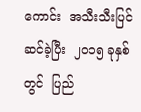ကောင်း  အသီးသီးပြင်ဆင်ခဲ့ပြီး  ၂၀၁၅ ခုနှစ်တွင်  ပြည်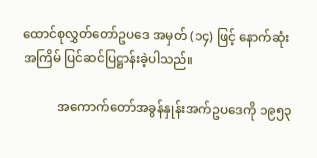ထောင်စုလွှတ်တော်ဥပဒေ အမှတ် (၁၄) ဖြင့် နောက်ဆုံးအကြိမ် ပြင်ဆင်ပြဋ္ဌာန်းခဲ့ပါသည်။

           အကောက်တော်အခွန်နှုန်းအက်ဥပဒေကို ၁၉၅၃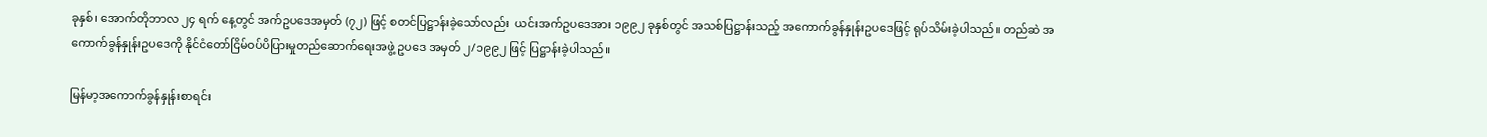ခုနှစ်၊ အောက်တိုဘာလ ၂၄ ရက် နေ့တွင် အက်ဥပဒေအမှတ် (၇၂) ဖြင့် စတင်ပြဋ္ဌာန်းခဲ့သော်လည်း  ယင်းအက်ဥပ‌ဒေအား ၁၉၉၂ ခုနှစ်တွင် အသစ်ပြဋ္ဌာန်းသည့် အကောက်ခွန်နှုန်းဥပဒေဖြင့် ရုပ်သိမ်းခဲ့ပါသည်။ တည်ဆဲ အကောက်ခွန်နှုန်းဥပဒေကို နိုင်ငံတော်ငြိမ်ဝပ်ပိပြားမှုတည်ဆောက်ရေးအဖွဲ့ ဥပဒေ အမှတ် ၂/၁၉၉၂ ဖြင့် ပြဋ္ဌာန်းခဲ့ပါသည်။

မြန်မာ့အကောက်ခွန်နှုန်းစာရင်း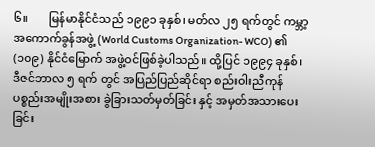၆။       မြန်မာနိုင်ငံသည် ၁၉၉၁ ခုနှစ်၊ မတ်လ ၂၅ ရက်တွင် ကမ္ဘာ့အကောက်ခွန်အဖွဲ့ (World Customs Organization- WCO) ၏ (၁၀၉) နိုင်ငံမြောက် အဖွဲ့ဝင်ဖြစ်ခဲ့ပါသည်။ ထို့ပြင် ၁၉၉၄ ခုနှစ်၊  ဒီဇင်ဘာလ ၅ ရက် တွင် အပြည်ပြည်ဆိုင်ရာ စည်းဝါးညီကုန်ပစ္စည်းအမျိုးအစား ခွဲခြားသတ်မှတ်ခြင်း နှင့် အမှတ်အသားပေးခြင်း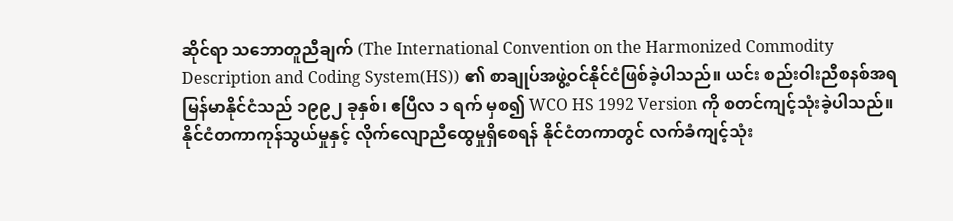ဆိုင်ရာ သဘောတူညီချက် (The International Convention on the Harmonized Commodity Description and Coding System(HS)) ၏ စာချုပ်အဖွဲ့ဝင်နိုင်ငံဖြစ်ခဲ့ပါသည်။ ယင်း စည်းဝါးညီစနစ်အရ မြန်မာနိုင်ငံသည် ၁၉၉၂ ခုနှစ်၊ ဧပြီလ ၁ ရက် မှစ၍ WCO HS 1992 Version ကို စတင်ကျင့်သုံးခဲ့ပါသည်။ နိုင်ငံတကာကုန်သွယ်မှုနှင့် လိုက်လျောညီထွေမှုရှိစေရန် နိုင်ငံတကာတွင် လက်ခံကျင့်သုံး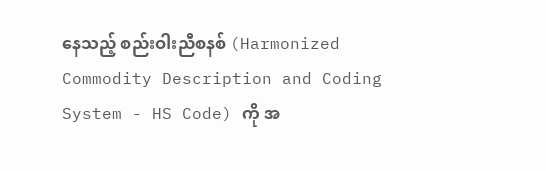နေသည့် စည်းဝါးညီစနစ် (Harmonized Commodity Description and Coding System - HS Code) ကို အ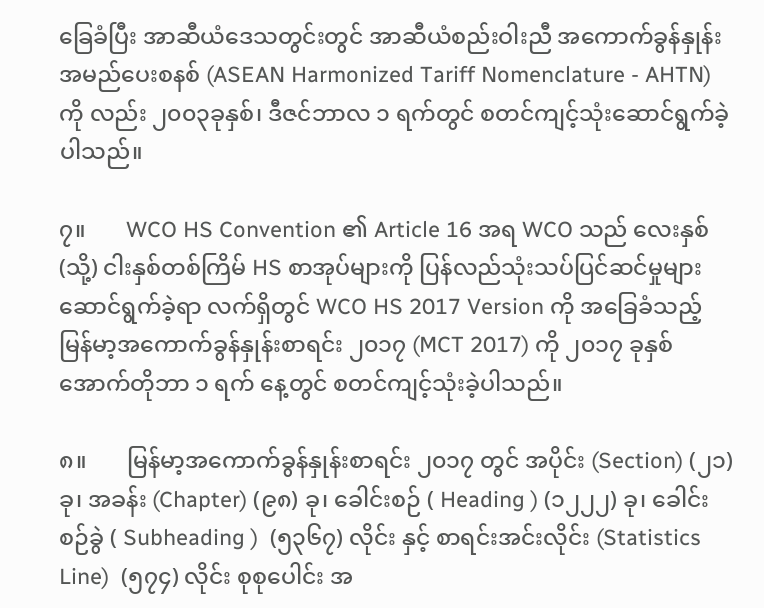ခြေခံပြီး အာဆီယံဒေသတွင်းတွင် အာဆီယံစည်းဝါးညီ အကောက်ခွန်နှုန်း အမည်ပေးစနစ် (ASEAN Harmonized Tariff Nomenclature - AHTN) ကို လည်း ၂၀၀၃ခုနှစ်၊ ဒီဇင်ဘာလ ၁ ရက်တွင် စတင်ကျင့်သုံးဆောင်ရွက်ခဲ့ပါသည်။

၇။       WCO HS Convention ၏ Article 16 အရ WCO သည် လေးနှစ် (သို့) ငါးနှစ်တစ်ကြိမ် HS စာအုပ်များကို ပြန်လည်သုံးသပ်ပြင်ဆင်မှုများ ဆောင်ရွက်ခဲ့ရာ လက်ရှိတွင် WCO HS 2017 Version ကို အခြေခံသည့် မြန်မာ့အကောက်ခွန်နှုန်းစာရင်း ၂၀၁၇ (MCT 2017) ကို ၂၀၁၇ ခုနှစ် အောက်တိုဘာ ၁ ရက် နေ့တွင် စတင်ကျင့်သုံးခဲ့ပါသည်။

၈။       မြန်မာ့အကောက်ခွန်နှုန်းစာရင်း ၂၀၁၇ တွင် အပိုင်း (Section) (၂၁)ခု၊ အခန်း (Chapter) (၉၈) ခု၊ ခေါင်းစဉ် ( Heading ) (၁၂၂၂) ခု၊ ခေါင်းစဉ်ခွဲ ( Subheading )  (၅၃၆၇) လိုင်း နှင့် စာရင်းအင်းလိုင်း (Statistics Line)  (၅၇၄) လိုင်း စုစုပေါင်း အ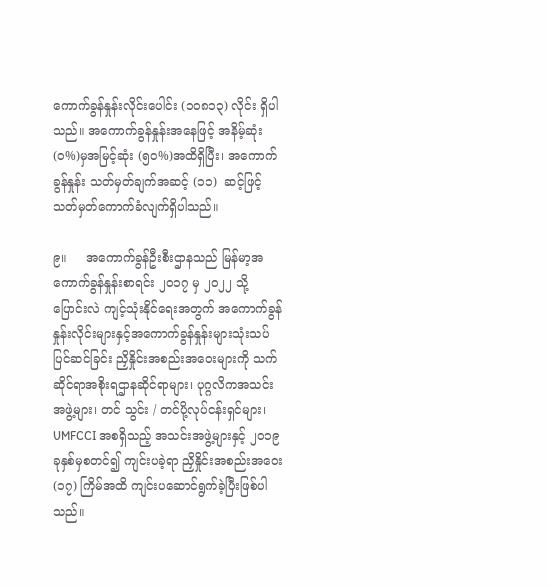ကောက်ခွန်နှုန်းလိုင်းပေါင်း (၁၀၈၁၃) လိုင်း ရှိပါသည်။ အကောက်ခွန်နှုန်းအနေဖြင့် အနိမ့်ဆုံး (၀%)မှအမြင့်ဆုံး (၅၀%)အထိရှိပြီး၊ အကောက်ခွန်နှုန်း သတ်မှတ်ချက်အဆင့် (၁၁)  ဆင့်ဖြင့် သတ်မှတ်ကောက်ခံလျက်ရှိပါသည်။

၉။     အကောက်ခွန်ဦးစီးဌာနသည် မြန်မာ့အကောက်ခွန်နှုန်းစာရင်း ၂၀၁၇ မှ ၂၀၂၂ သို့ ပြောင်းလဲ ကျင့်သုံးနိုင်ရေးအတွက် အကောက်ခွန်နှုန်းလိုင်းများနှင့်အကောက်ခွန်နှုန်းများသုံးသပ်ပြင်ဆင်ခြင်း ညှိနှိုင်းအစည်းအဝေးများကို သက်ဆိုင်ရာအစိုးရဌာနဆိုင်ရာများ၊ ပုဂ္ဂလိကအသင်းအဖွဲ့များ၊ တင် သွင်း / တင်ပို့လုပ်ငန်းရှင်များ၊ UMFCCI အစရှိသည့် အသင်းအဖွဲ့များနှင့် ၂၀၁၉ ခုနှစ်မှစတင်၍ ကျင်းပခဲ့ရာ ညှိနှိုင်းအစည်းအဝေး (၁၇) ကြိမ်အထိ ကျင်းပဆောင်ရွက်ခဲ့ပြီးဖြစ်ပါသည်။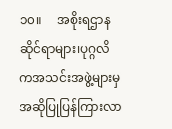၁၀။     အစိုးရဌာနဆိုင်ရာများ၊ပုဂ္ဂလိကအသင်းအဖွဲ့များမှ အဆိုပြုပြန်ကြားလာ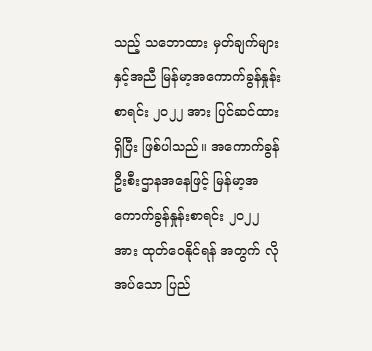သည့် သဘောထား မှတ်ချက်များနှင့်အညီ မြန်မာ့အကောက်ခွန်နှုန်းစာရင်း ၂၀၂၂ အား ပြင်ဆင်ထားရှိပြီး ဖြစ်ပါသည်။ အကောက်ခွန်ဦးစီးဌာနအနေဖြင့် မြန်မာ့အကောက်ခွန်နှုန်းစာရင်း ၂၀၂၂ အား ထုတ်ဝေနိုင်ရန် အတွက် လိုအပ်သော ပြည်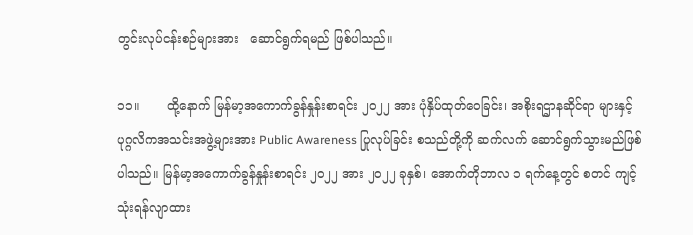တွင်းလုပ်ငန်းစဉ်များအား   ဆောင်ရွက်ရမည် ဖြစ်ပါသည်။

၁၁။       ထို့နောက် မြန်မာ့အကောက်ခွန်နှုန်းစာရင်း ၂၀၂၂ အား ပုံနှိပ်ထုတ်ဝေခြင်း၊ အစိုးရဌာနဆိုင်ရာ များနှင့် ပုဂ္ဂလိကအသင်းအဖွဲ့များအား Public Awareness ပြုလုပ်ခြင်း စသည်တို့ကို ဆက်လက် ဆောင်ရွက်သွားမည်ဖြစ်ပါသည်။ မြန်မာ့အကောက်ခွန်နှုန်းစာရင်း ၂၀၂၂ အား ၂၀၂၂ ခုနှစ်၊ အောက်တိုဘာလ ၁ ရက်နေ့တွင် စတင် ကျင့်သုံးရန်လျာထား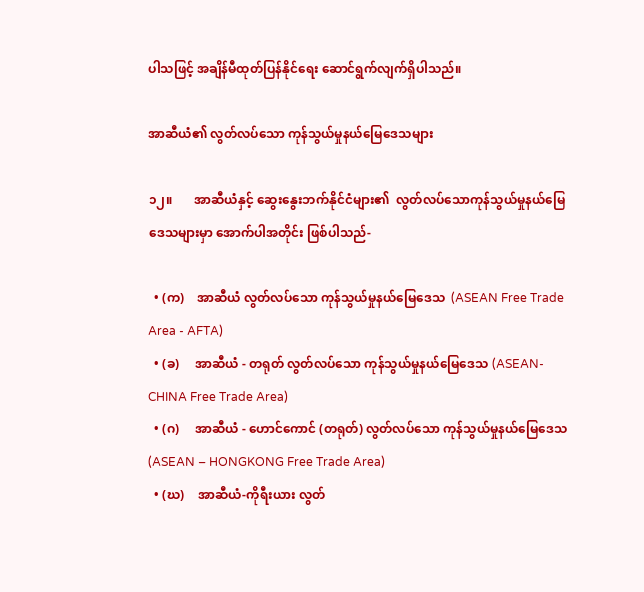ပါသဖြင့် အချိန်မီထုတ်ပြန်နိုင်ရေး ဆောင်ရွက်လျက်ရှိပါသည်။

အာဆီယံ၏ လွတ်လပ်သော ကုန်သွယ်မှုနယ်မြေဒေသများ

၁၂။       အာဆီယံနှင့် ဆွေးနွေးဘက်နိုင်ငံများ၏  လွတ်လပ်သောကုန်သွယ်မှုနယ်မြေဒေသများမှာ အောက်ပါအတိုင်း ဖြစ်ပါသည်-

  • (က)    အာဆီယံ လွတ်လပ်သော ကုန်သွယ်မှုနယ်မြေဒေသ  (ASEAN Free Trade Area - AFTA)
  • (ခ)     အာဆီယံ - တရုတ် လွတ်လပ်သော ကုန်သွယ်မှုနယ်မြေဒေသ (ASEAN- CHINA Free Trade Area)
  • (ဂ)     အာဆီယံ - ဟောင်ကောင် (တရုတ်) လွတ်လပ်သော ကုန်သွယ်မှုနယ်မြေဒေသ (ASEAN – HONGKONG Free Trade Area)
  • (ဃ)    အာဆီယံ-ကိုရီးယား လွတ်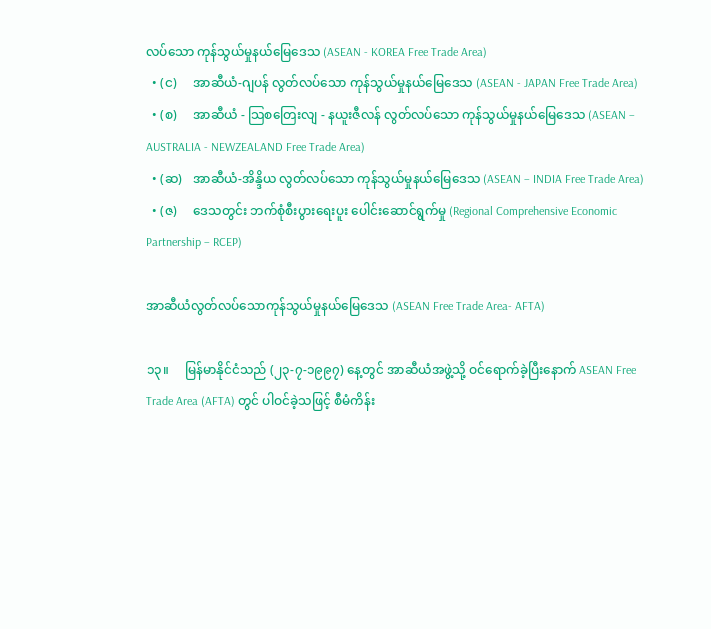လပ်သော ကုန်သွယ်မှုနယ်မြေဒေသ (ASEAN - KOREA Free Trade Area)
  • (င)     အာဆီယံ-ဂျပန် လွတ်လပ်သော ကုန်သွယ်မှုနယ်မြေဒေသ (ASEAN - JAPAN Free Trade Area)
  • (စ)     အာဆီယံ - သြစတြေးလျ - နယူးဇီလန် လွတ်လပ်သော ကုန်သွယ်မှုနယ်မြေဒေသ (ASEAN – AUSTRALIA - NEWZEALAND Free Trade Area)
  • (ဆ)   အာဆီယံ-အိန္ဒိယ လွတ်လပ်သော ကုန်သွယ်မှုနယ်မြေဒေသ (ASEAN – INDIA Free Trade Area)
  • (ဇ)     ဒေသတွင်း ဘက်စုံစီးပွားရေးပူး ပေါင်းဆောင်ရွက်မှု (Regional Comprehensive Economic Partnership – RCEP)

အာဆီယံလွတ်လပ်သောကုန်သွယ်မှုနယ်မြေဒေသ (ASEAN Free Trade Area- AFTA)

၁၃။     မြန်မာနိုင်ငံသည် (၂၃-၇-၁၉၉၇) နေ့တွင် အာဆီယံအဖွဲ့သို့ ဝင်ရောက်ခဲ့ပြီးနောက် ASEAN Free Trade Area (AFTA) တွင် ပါဝင်ခဲ့သဖြင့် စီမံကိန်း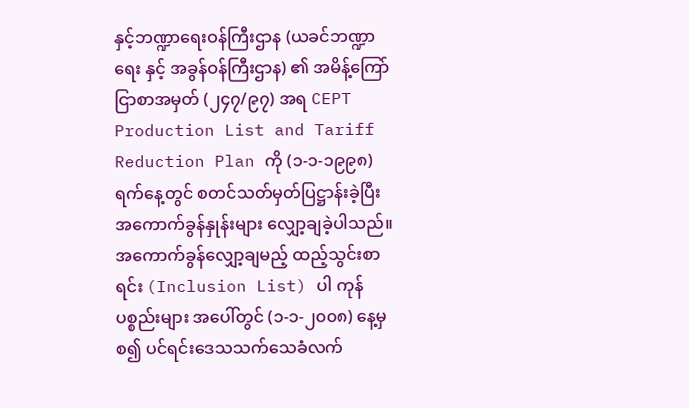နှင့်ဘဏ္ဍာရေးဝန်ကြီးဌာန (ယခင်ဘဏ္ဍာရေး နှင့် အခွန်ဝန်ကြီးဌာန) ၏ အမိန့်ကြော်ငြာစာအမှတ် (၂၄၇/၉၇) အရ CEPT Production List and Tariff Reduction Plan ကို (၁-၁-၁၉၉၈) ရက်နေ့တွင် စတင်သတ်မှတ်ပြဋ္ဌာန်းခဲ့ပြီး အကောက်ခွန်နှုန်းများ လျှော့ချခဲ့ပါသည်။ အကောက်ခွန်လျှော့ချမည့် ထည့်သွင်းစာရင်း (Inclusion List) ပါ ကုန်ပစ္စည်းများ အပေါ်တွင် (၁-၁-၂၀၀၈) နေ့မှစ၍ ပင်ရင်းဒေသသက်သေခံလက်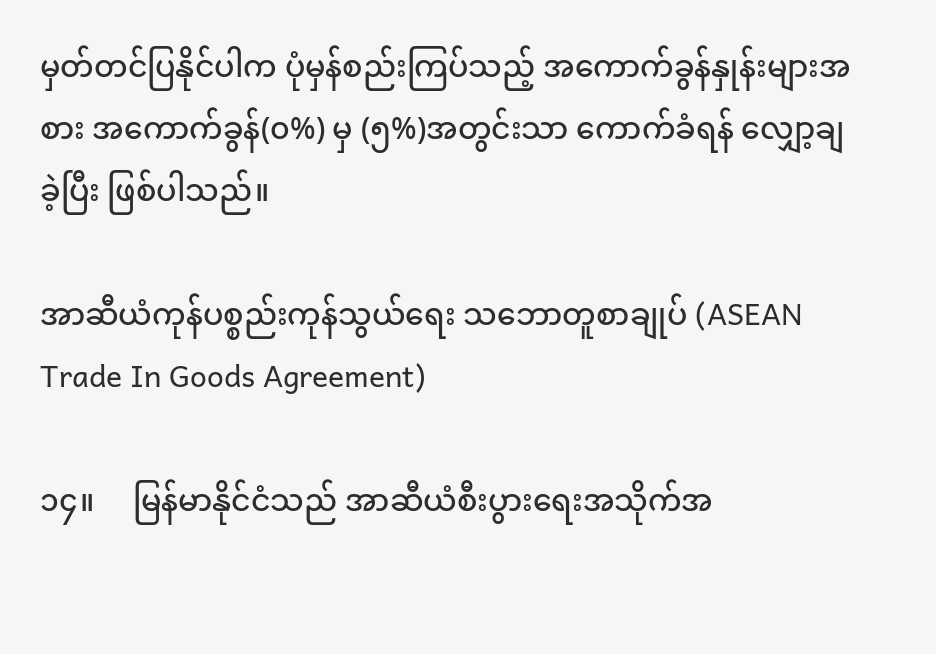မှတ်တင်ပြနိုင်ပါက ပုံမှန်စည်းကြပ်သည့် အကောက်ခွန်နှုန်းများအစား အကောက်ခွန်(၀%) မှ (၅%)အတွင်းသာ ကောက်ခံရန် လျှော့ချခဲ့ပြီး ဖြစ်ပါသည်။

အာဆီယံကုန်ပစ္စည်းကုန်သွယ်ရေး သဘောတူစာချုပ် (ASEAN Trade In Goods Agreement)

၁၄။     မြန်မာနိုင်ငံသည် အာဆီယံစီးပွားရေးအသိုက်အ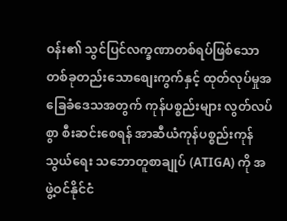ဝန်း၏ သွင်ပြင်လက္ခဏာတစ်ရပ်ဖြစ်သော တစ်ခုတည်းသောစျေးကွက်နှင့် ထုတ်လုပ်မှုအခြေခံဒေသအတွက် ကုန်ပစ္စည်းများ လွတ်လပ်စွာ စီးဆင်းစေရန် အာဆီယံကုန်ပစ္စည်းကုန်သွယ်ရေး သဘောတူစာချုပ် (ATIGA) ကို အဖွဲ့ဝင်နိုင်ငံ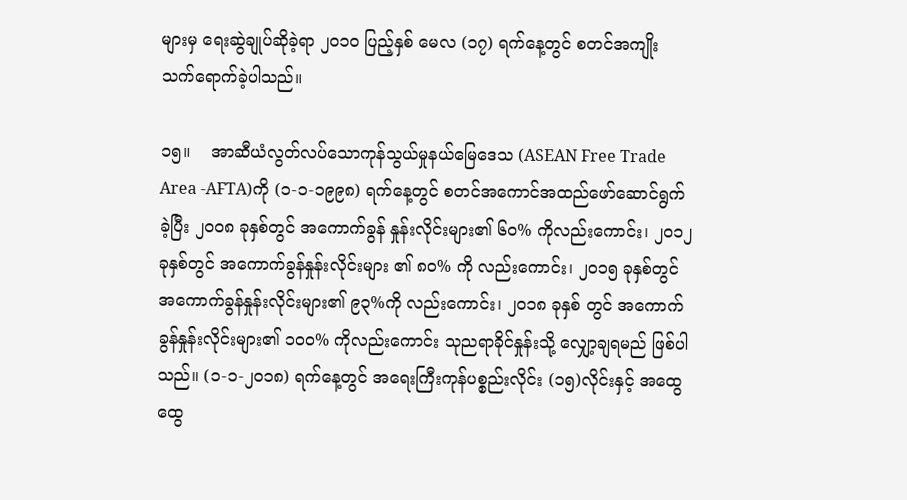များမှ ရေးဆွဲချုပ်ဆိုခဲ့ရာ ၂၀၁၀ ပြည့်နှစ် မေလ (၁၇) ရက်နေ့တွင် စတင်အကျိုး သက်ရောက်ခဲ့ပါသည်။

၁၅။    အာဆီယံလွတ်လပ်သောကုန်သွယ်မှုနယ်မြေဒေသ (ASEAN Free Trade Area -AFTA)ကို (၁-၁-၁၉၉၈) ရက်နေ့တွင် စတင်အကောင်အထည်ဖော်ဆောင်ရွက်ခဲ့ပြီး ၂၀၀၈ ခုနှစ်တွင် အကောက်ခွန် နှုန်းလိုင်းများ၏ ၆၀% ကိုလည်းကောင်း၊ ၂၀၁၂ခုနှစ်တွင် အကောက်ခွန်နှုန်းလိုင်းများ ၏ ၈၀% ကို လည်းကောင်း၊ ၂၀၁၅ ခုနှစ်တွင် အကောက်ခွန်နှုန်းလိုင်းများ၏ ၉၃%ကို လည်းကောင်း၊ ၂၀၁၈ ခုနှစ် တွင် အကောက်ခွန်နှုန်းလိုင်းများ၏ ၁၀၀% ကိုလည်းကောင်း သုညရာခိုင်နှုန်းသို့ လျှော့ချရမည် ဖြစ်ပါသည်။ (၁-၁-၂၀၁၈) ရက်နေ့တွင် အရေးကြီးကုန်ပစ္စည်းလိုင်း (၁၅)လိုင်းနှင့် အထွေထွေ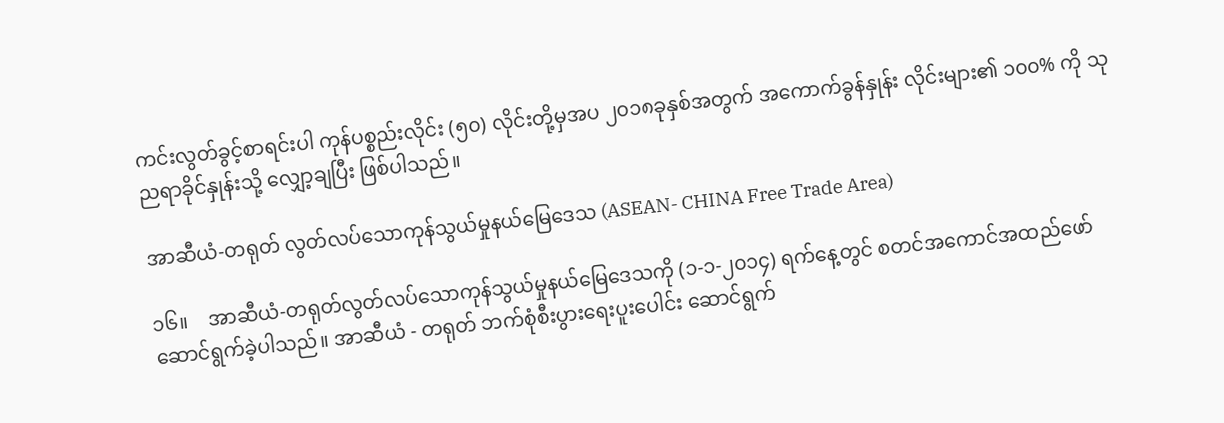ကင်းလွတ်ခွင့်စာရင်းပါ ကုန်ပစ္စည်းလိုင်း (၅၀) လိုင်းတို့မှအပ ၂၀၁၈ခုနှစ်အတွက် အကောက်ခွန်နှုန်း လိုင်းများ၏ ၁၀၀% ကို သုညရာခိုင်နှုန်းသို့ လျှော့ချပြီး ဖြစ်ပါသည်။

အာဆီယံ-တရုတ် လွတ်လပ်သောကုန်သွယ်မှုနယ်မြေဒေသ (ASEAN- CHINA Free Trade Area)

၁၆။    အာဆီယံ-တရုတ်လွတ်လပ်သောကုန်သွယ်မှုနယ်မြေဒေသကို (၁-၁-၂၀၁၄) ရက်နေ့တွင် စတင်အကောင်အထည်ဖော်ဆောင်ရွက်ခဲ့ပါသည်။ အာဆီယံ - တရုတ် ဘက်စုံစီးပွားရေးပူးပေါင်း ဆောင်ရွက်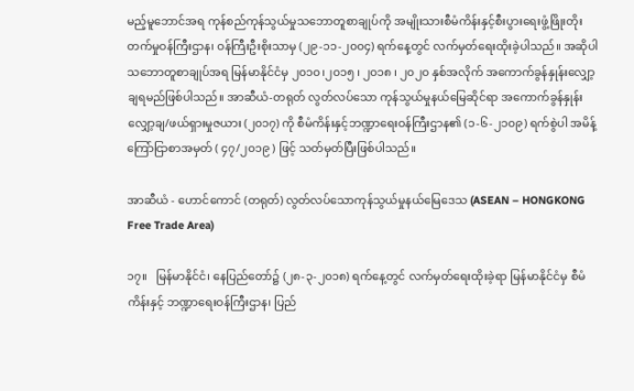မည့်မူဘောင်အရ ကုန်စည်ကုန်သွယ်မှုသဘောတူစာချုပ်ကို အမျိုးသားစီမံကိန်းနှင့်စီးပွားရေးဖွံ့ဖြိုးတိုးတက်မှုဝန်ကြီးဌာန၊ ဝန်ကြီးဦးစိုးသာမှ (၂၉-၁၁-၂၀၀၄) ရက်နေ့တွင် လက်မှတ်ရေးထိုးခဲ့ပါသည်။ အဆိုပါသဘောတူစာချုပ်အရ မြန်မာနိုင်ငံမှ ၂၀၁၀၊၂၀၁၅ ၊ ၂၀၁၈ ၊ ၂၀၂၀ နှစ်အလိုက် အကောက်ခွန်နှုန်းလျှော့ချရမည်ဖြစ်ပါသည်။ အာဆီယံ-တရုတ် လွတ်လပ်သော ကုန်သွယ်မှုနယ်မြေဆိုင်ရာ အကောက်ခွန်နှုန်း လျှော့ချ/ဖယ်ရှားမှုဇယား (၂၀၁၇) ကို စီမံကိန်းနှင့်ဘဏ္ဍာရေးဝန်ကြီးဌာန၏ (၁-၆-၂၁၀၉) ရက်စွဲပါ အမိန့်ကြော်ငြာစာအမှတ် ( ၄၇/၂၀၁၉ ) ဖြင့် သတ်မှတ်ပြီးဖြစ်ပါသည်။

အာဆီယံ - ဟောင်ကောင် (တရုတ်) လွတ်လပ်သောကုန်သွယ်မှုနယ်မြေဒေသ (ASEAN – HONGKONG Free Trade Area)

၁၇။   မြန်မာနိုင်ငံ၊ နေပြည်တော်၌ (၂၈-၃-၂၀၁၈) ရက်နေ့တွင် လက်မှတ်ရေးထိုးခဲ့ရာ မြန်မာနိုင်ငံမှ စီမံကိန်းနှင့် ဘဏ္ဍာရေးဝန်ကြီးဌာန၊ ပြည်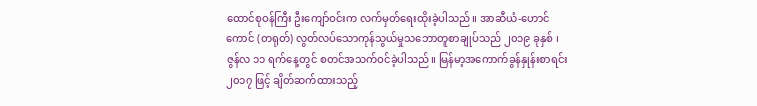ထောင်စုဝန်ကြီး ဦးကျော်ဝင်းက လက်မှတ်ရေးထိုးခဲ့ပါသည်။ အာဆီယံ-ဟောင်ကောင် (တရုတ်) လွတ်လပ်သောကုန်သွယ်မှုသဘောတူစာချုပ်သည် ၂၀၁၉ ခုနှစ် ၊ ဇွန်လ ၁၁ ရက်နေ့တွင် စတင်အသက်ဝင်ခဲ့ပါသည်။ မြန်မာ့အကောက်ခွန်နှုန်းစာရင်း ၂၀၁၇ ဖြင့် ချိတ်ဆက်ထားသည့်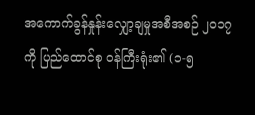အကောက်ခွန်နှုန်းလျှော့ချမှုအစီအစဉ် ၂၀၁၇ ကို ပြည်ထောင်စု ဝန်ကြီးရုံး၏ (၁-၅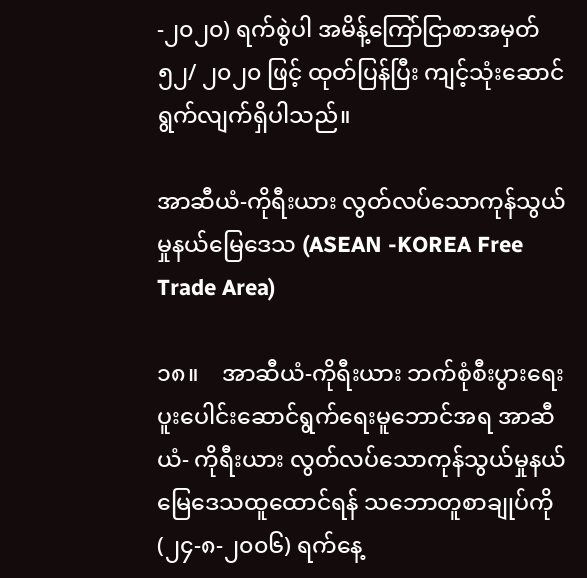-၂၀၂၀) ရက်စွဲပါ အမိန့်ကြော်ငြာစာအမှတ် ၅၂/ ၂၀၂၀ ဖြင့် ထုတ်ပြန်ပြီး ကျင့်သုံးဆောင်ရွက်လျက်ရှိပါသည်။

အာဆီယံ-ကိုရီးယား လွတ်လပ်သောကုန်သွယ်မှုနယ်မြေဒေသ (ASEAN -KOREA Free Trade Area)

၁၈။    အာဆီယံ-ကိုရီးယား ဘက်စုံစီးပွားရေး ပူးပေါင်းဆောင်ရွက်ရေးမူဘောင်အရ အာဆီယံ- ကိုရီးယား လွတ်လပ်သောကုန်သွယ်မှုနယ်မြေဒေသထူထောင်ရန် သဘောတူစာချုပ်ကို (၂၄-၈-၂၀၀၆) ရက်နေ့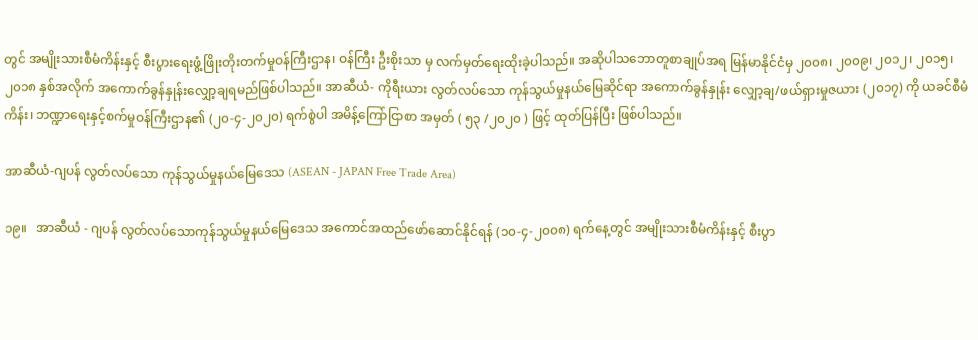တွင် အမျိုးသားစီမံကိန်းနှင့် စီးပွားရေးဖွံ့ဖြိုးတိုးတက်မှုဝန်ကြီးဌာန၊ ဝန်ကြီး ဦးစိုးသာ မှ လက်မှတ်ရေးထိုးခဲ့ပါသည်။ အဆိုပါသဘောတူစာချုပ်အရ မြန်မာနိုင်ငံမှ ၂၀၀၈၊ ၂၀၀၉၊ ၂၀၁၂၊ ၂၀၁၅၊ ၂၀၁၈ နှစ်အလိုက် အကောက်ခွန်နှုန်းလျှော့ချရမည်ဖြစ်ပါသည်။ အာဆီယံ- ကိုရီးယား လွတ်လပ်သော ကုန်သွယ်မှုနယ်မြေဆိုင်ရာ အကောက်ခွန်နှုန်း လျှော့ချ/ဖယ်ရှားမှုဇယား (၂၀၁၇) ကို ယခင်စီမံကိန်း၊ ဘဏ္ဍာရေးနှင့်စက်မှုဝန်ကြီးဌာန၏ (၂၀-၄-၂၀၂၀) ရက်စွဲပါ အမိန့်ကြော်ငြာစာ အမှတ် ( ၅၃ /၂၀၂၀ ) ဖြင့် ထုတ်ပြန်ပြီး ဖြစ်ပါသည်။

အာဆီယံ-ဂျပန် လွတ်လပ်သော ကုန်သွယ်မှုနယ်မြေဒေသ (ASEAN - JAPAN Free Trade Area)

၁၉။   အာဆီယံ - ဂျပန် လွတ်လပ်သောကုန်သွယ်မှုနယ်မြေဒေသ အကောင်အထည်ဖော်ဆောင်နိုင်ရန် (၁၀-၄-၂၀၀၈) ရက်နေ့တွင် အမျိုးသားစီမံကိန်းနှင့် စီးပွာ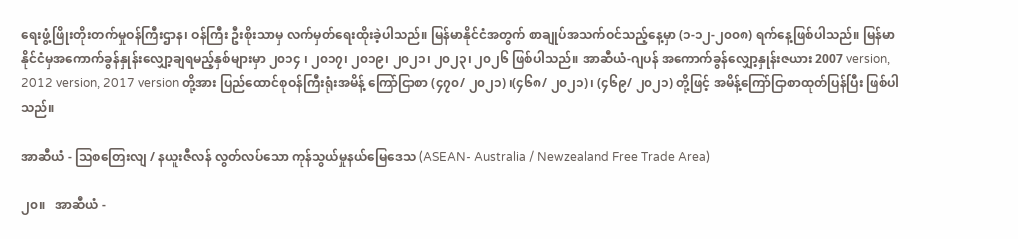ရေးဖွံ့ဖြိုးတိုးတက်မှုဝန်ကြီးဌာန၊ ဝန်ကြီး ဦးစိုးသာမှ လက်မှတ်ရေးထိုးခဲ့ပါသည်။ မြန်မာနိုင်ငံအတွက် စာချုပ်အသက်ဝင်သည့်နေ့မှာ (၁-၁၂-၂၀၀၈) ရက်နေ့ဖြစ်ပါသည်။ မြန်မာနိုင်ငံမှအကောက်ခွန်နှုန်းလျှော့ချရမည့်နှစ်များမှာ ၂၀၁၄ ၊ ၂၀၁၇၊ ၂၀၁၉၊ ၂၀၂၁၊ ၂၀၂၃၊ ၂၀၂၆ ဖြစ်ပါသည်။ အာဆီယံ-ဂျပန် အကောက်ခွန်လျှော့နှုန်းဇယား 2007 version, 2012 version, 2017 version တို့အား ပြည်ထောင်စုဝန်ကြီးရုံးအမိန့် ကြော်ငြာစာ (၄၇၀/ ၂၀၂၁) ၊(၄၆၈/ ၂၀၂၁)၊ (၄၆၉/ ၂၀၂၁) တို့ဖြင့် အမိန့်ကြော်ငြာစာထုတ်ပြန်ပြီး ဖြစ်ပါသည်။

အာဆီယံ - သြစတြေးလျ / နယူးဇီလန် လွတ်လပ်သော ကုန်သွယ်မှုနယ်မြေဒေသ (ASEAN- Australia / Newzealand Free Trade Area)

၂၀။   အာဆီယံ -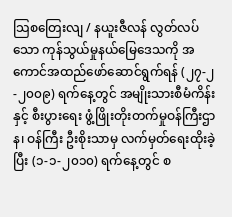သြစတြေးလျ / နယူးဇီလန် လွတ်လပ်သော ကုန်သွယ်မှုနယ်မြေဒေသကို အကောင်အထည်ဖော်ဆောင်ရွက်ရန် (၂၇-၂-၂၀၀၉) ရက်နေ့တွင် အမျိုးသားစီမံကိန်းနှင့် စီးပွားရေး ဖွံ့ဖြိုးတိုးတက်မှုဝန်ကြီးဌာန၊ ဝန်ကြီး ဦးစိုးသာမှ လက်မှတ်ရေးထိုးခဲ့ပြီး (၁-၁-၂၀၁၀) ရက်နေ့တွင် စ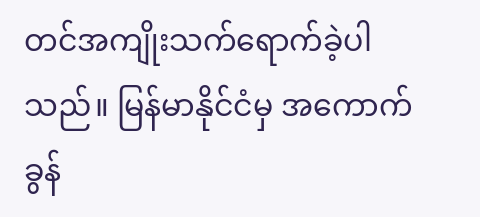တင်အကျိုးသက်ရောက်ခဲ့ပါသည်။ မြန်မာနိုင်ငံမှ အကောက်ခွန်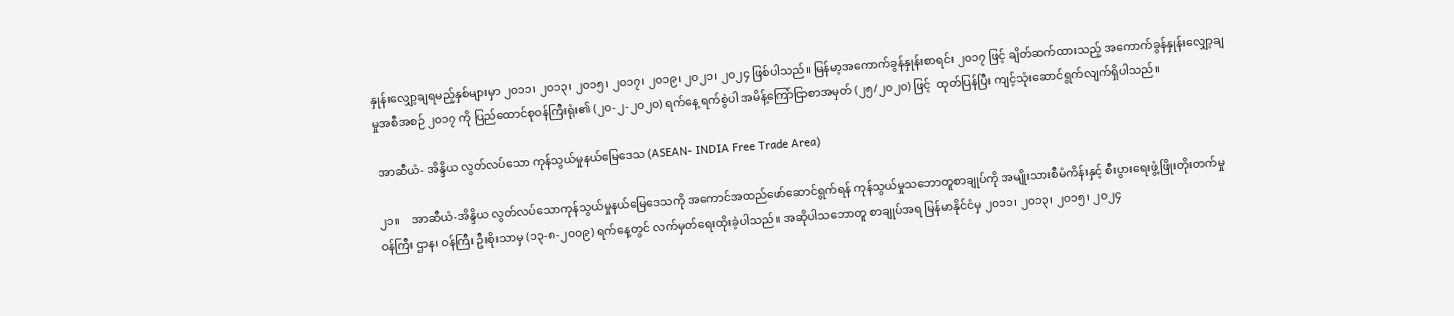နှုန်းလျှော့ချရမည့်နှစ်များမှာ ၂၀၁၁၊ ၂၀၁၃၊ ၂၀၁၅၊ ၂၀၁၇၊ ၂၀၁၉၊ ၂၀၂၁၊ ၂၀၂၄ ဖြစ်ပါသည်။ မြန်မာ့အကောက်ခွန်နှုန်းစာရင်း ၂၀၁၇ ဖြင့် ချိတ်ဆက်ထားသည့် အကောက်ခွန်နှုန်းလျှော့ချမှုအစီအစဉ် ၂၀၁၇ ကို ပြည်ထောင်စုဝန်ကြီးရုံး၏ (၂၀-၂-၂၀၂၀) ရက်နေ့ ရက်စွဲပါ အမိန့်ကြော်ငြာစာအမှတ် (၂၅/၂၀၂၀) ဖြင့်  ထုတ်ပြန်ပြီး ကျင့်သုံးဆောင်ရွက်လျက်ရှိပါသည်။

 အာဆီယံ- အိန္ဒိယ လွတ်လပ်သော ကုန်သွယ်မှုနယ်မြေဒေသ (ASEAN- INDIA Free Trade Area)

၂၁။    အာဆီယံ-အိန္ဒိယ လွတ်လပ်သောကုန်သွယ်မှုနယ်မြေဒေသကို အကောင်အထည်ဖော်ဆောင်ရွက်ရန် ကုန်သွယ်မှုသဘောတူစာချုပ်ကို အမျိုးသားစီမံကိန်းနှင့် စီးပွားရေးဖွံ့ဖြိုးတိုးတက်မှုဝန်ကြီး ဌာန၊ ဝန်ကြီး ဦးစိုးသာမှ (၁၃-၈-၂၀၀၉) ရက်နေ့တွင် လက်မှတ်ရေးထိုးခဲ့ပါသည်။ အဆိုပါသဘောတူ စာချုပ်အရ မြန်မာနိုင်ငံမှ ၂၀၁၁၊ ၂၀၁၃၊ ၂၀၁၅၊ ၂၀၂၄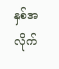နှစ်အလိုက်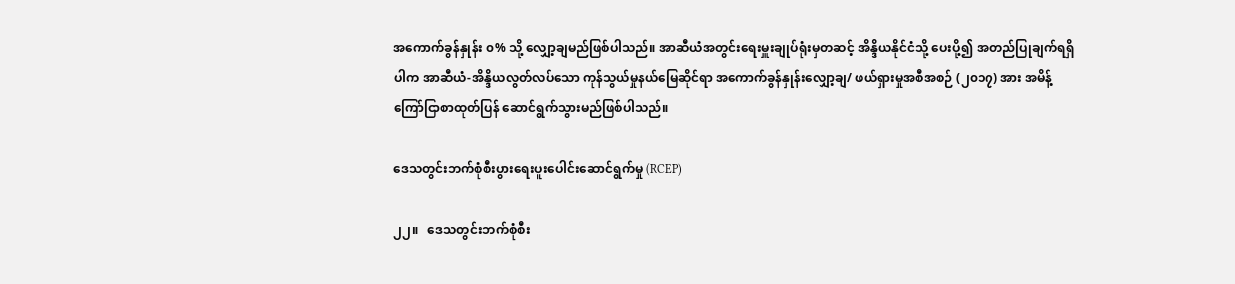အကောက်ခွန်နှုန်း ၀% သို့ လျှော့ချမည်ဖြစ်ပါသည်။ အာဆီယံအတွင်းရေးမှူးချုပ်ရုံးမှတဆင့် အိန္ဒိယနိုင်ငံသို့ ပေးပို့၍ အတည်ပြုချက်ရရှိပါက အာဆီယံ-အိန္ဒိယလွတ်လပ်သော ကုန်သွယ်မှုနယ်မြေဆိုင်ရာ အကောက်ခွန်နှုန်းလျှော့ချ/ ဖယ်ရှားမှုအစီအစဉ် (၂၀၁၇) အား အမိန့်ကြော်ငြာစာထုတ်ပြန် ဆောင်ရွက်သွားမည်ဖြစ်ပါသည်။

ဒေသတွင်းဘက်စုံစီးပွားရေးပူးပေါင်းဆောင်ရွက်မှု (RCEP)

၂၂။   ဒေသတွင်းဘက်စုံစီး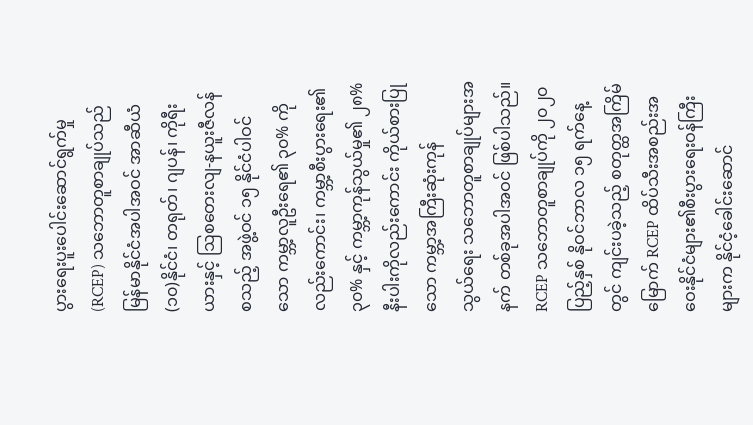ပွားရေးပူးပေါင်းဆောင်ရွက်မှု (RCEP) သဘောတူစာချုပ်သည် မြန်မာနိုင်ငံအပါအဝင် အာဆီယံ(၁၀)နိုင်ငံ၊ တရုတ်၊ ဂျပန်၊ ကိုရီးယားနှင့် ဩစတေးလျ-နယူးဇီလန် စသည့် အဖွဲ့ဝင် ၁၅ နိုင်ငံပါဝင်သော ကမ္ဘာ့လူဦးရေ၏ ၃၀% ကိုလည်းကောင်း၊ ကမ္ဘာ့စီးပွားရေး၏ ၃၀% နှင့် ကမ္ဘာ့ကုန်သွယ်မှု၏ ၂၈% နီးပါးကိုလည်းကောင်း ကိုယ်စားပြုသော ကမ္ဘာ့အကြီးဆုံးကုန်သွယ်‌ရေး သဘောတူစာချုပ်များအနက် တစ်ခုအပါအဝင် ဖြစ်ပါသည်။ RCEP သဘောတူစာချုပ်ကို ၂၀၂၀ ပြည့်နှစ် နိုဝင်ဘာလ ၁၅ ရက်နေ့တွင် ကျင်းပခဲ့သည့် စတုတ္ထအကြိမ်မြောက် RCEP ထိပ်သီးအစည်းအဝေးနိုင်ငံများ၏စီးပွားရေးဝန်ကြီးများက နိုင်ငံ့ခေါင်းဆောင်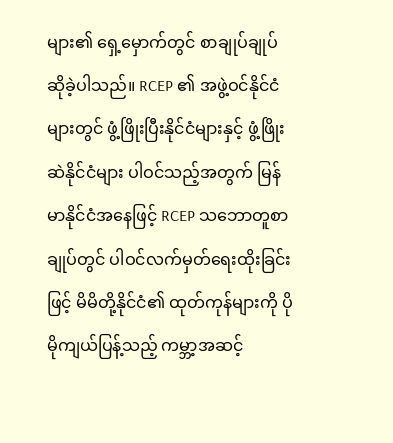များ၏ ရှေ့မှောက်တွင် စာချုပ်ချုပ်ဆိုခဲ့ပါသည်။ RCEP ၏ အဖွဲ့ဝင်နိုင်ငံများတွင် ဖွံ့ဖြိုးပြီးနိုင်ငံများနှင့် ဖွံ့ဖြိုးဆဲနိုင်ငံများ ပါဝင်သည့်အတွက် မြန်မာနိုင်ငံအနေဖြင့် RCEP သဘောတူစာချုပ်တွင် ပါဝင်လက်မှတ်ရေးထိုးခြင်းဖြင့် မိမိတို့နိုင်ငံ၏ ထုတ်ကုန်များကို ပိုမိုကျယ်ပြန့်သည့် ကမ္ဘာ့အဆင့်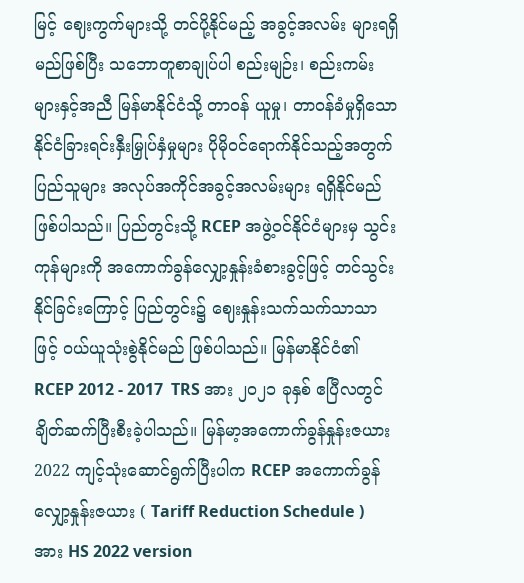မြင့် ဈေးကွက်များသို့ တင်ပို့နိုင်မည့် အခွင့်အလမ်း များရရှိမည်ဖြစ်ပြီး သဘောတူစာချုပ်ပါ စည်းမျဉ်း၊ စည်းကမ်းများနှင့်အညီ မြန်မာနိုင်ငံသို့ တာဝန် ယူမှု၊ တာဝန်ခံမှုရှိသော နိုင်ငံခြားရင်းနှီးမြှုပ်နှံမှုများ ပိုမိုဝင်ရောက်နိုင်သည့်အတွက် ပြည်သူများ အလုပ်အကိုင်အခွင့်အလမ်းများ ရရှိနိုင်မည်ဖြစ်ပါသည်။ ပြည်တွင်းသို့ RCEP အဖွဲ့ဝင်နိုင်ငံများမှ သွင်းကုန်များကို အကောက်ခွန်လျှော့နှုန်းခံစားခွင့်ဖြင့် တင်သွင်းနိုင်ခြင်းကြောင့် ပြည်တွင်း၌ ဈေးနှုန်းသက်သက်သာသာဖြင့် ဝယ်ယူသုံးစွဲနိုင်မည် ဖြစ်ပါသည်။ မြန်မာနိုင်ငံ၏ RCEP 2012 - 2017  TRS အား ၂၀၂၁ ခုနှစ် ဧပြီလတွင် ချိတ်ဆက်ပြီးစီးခဲ့ပါသည်။ မြန်မာ့အကောက်ခွန်နှုန်းဇယား 2022 ကျင့်သုံးဆောင်ရွက်ပြီးပါက RCEP အကောက်ခွန်လျှော့နှုန်းဇယား ( Tariff Reduction Schedule ) အား HS 2022 version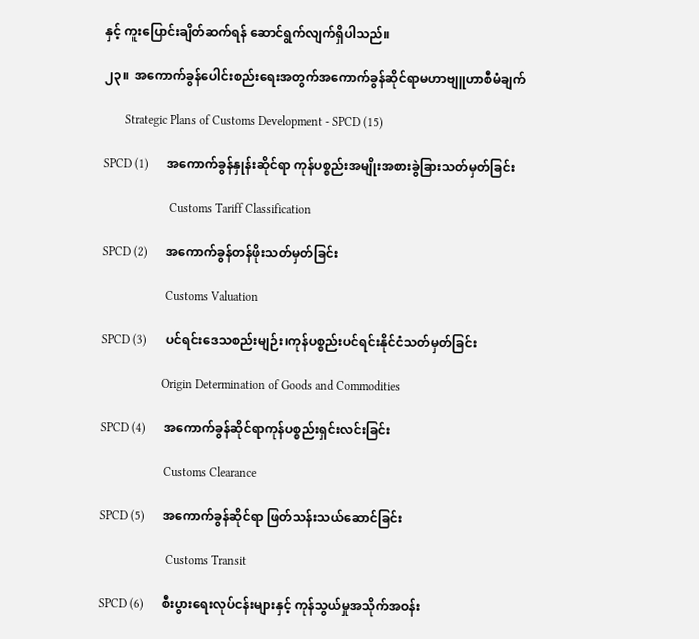နှင့် ကူးပြောင်းချိတ်ဆက်ရန် ဆောင်ရွက်လျက်ရှိပါသည်။

၂၃။  အကောက်ခွန်ပေါင်းစည်းရေးအတွက်အကောက်ခွန်ဆိုင်ရာမဟာဗျူဟာစီမံချက်

       Strategic Plans of Customs Development - SPCD (15)

SPCD (1)      အကောက်ခွန်နှုန်းဆိုင်ရာ ကုန်ပစ္စည်းအမျိုးအစားခွဲခြားသတ်မှတ်ခြင်း

                      Customs Tariff Classification

SPCD (2)      အကောက်ခွန်တန်ဖိုးသတ်မှတ်ခြင်း

                     Customs Valuation

SPCD (3)      ပင်ရင်းဒေသစည်းမျဉ်း၊ကုန်ပစ္စည်းပင်ရင်းနိုင်ငံသတ်မှတ်ခြင်း

                    Origin Determination of Goods and Commodities

SPCD (4)      အကောက်ခွန်ဆိုင်ရာကုန်ပစ္စည်းရှင်းလင်းခြင်း

                     Customs Clearance

SPCD (5)      အကောက်ခွန်ဆိုင်ရာ ဖြတ်သန်းသယ်ဆောင်ခြင်း

                      Customs Transit

SPCD (6)      စီးပွားရေးလုပ်ငန်းများနှင့် ကုန်သွယ်မှုအသိုက်အဝန်း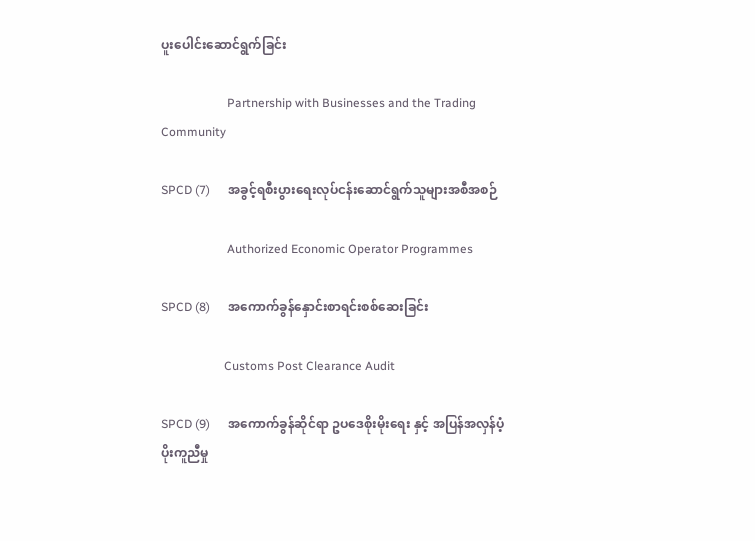ပူးပေါင်းဆောင်ရွက်ခြင်း

                      Partnership with Businesses and the Trading Community

SPCD (7)      အခွင့်ရစီးပွားရေးလုပ်ငန်းဆောင်ရွက်သူများအစီအစဉ်

                      Authorized Economic Operator Programmes

SPCD (8)      အကောက်ခွန်နှောင်းစာရင်းစစ်ဆေးခြင်း

                     Customs Post Clearance Audit

SPCD (9)      အကောက်ခွန်ဆိုင်ရာ ဥပဒေစိုးမိုးရေး နှင့် အပြန်အလှန်ပံ့ပိုးကူညီမှု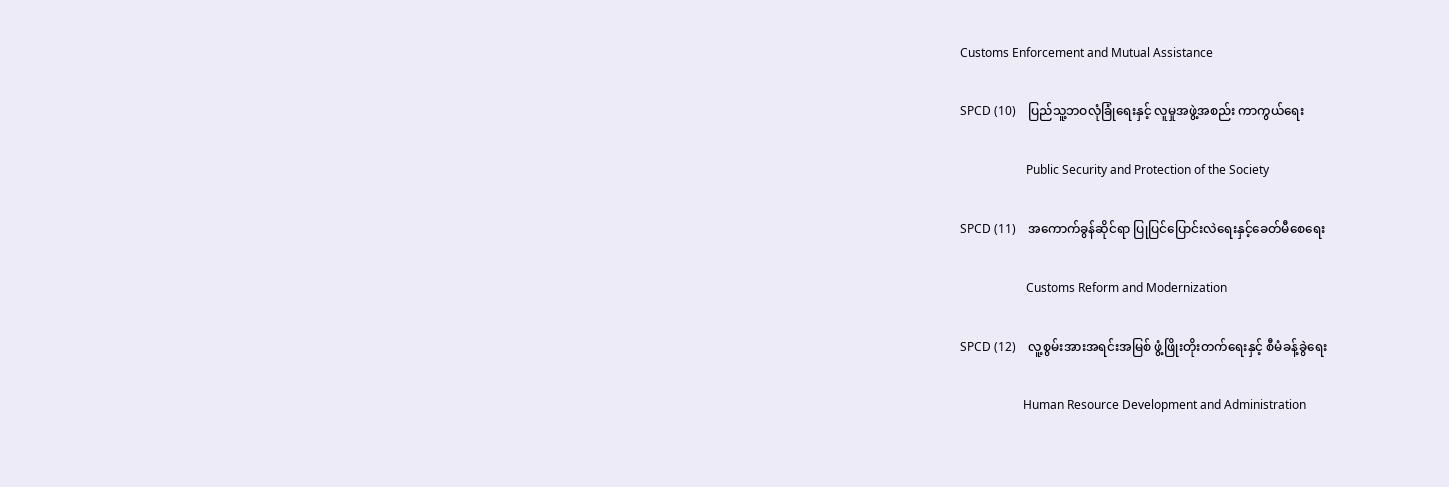Customs Enforcement and Mutual Assistance

SPCD (10)    ပြည်သူ့ဘဝလုံခြုံရေးနှင့် လူမှုအဖွဲ့အစည်း ကာကွယ်ရေး

                      Public Security and Protection of the Society

SPCD (11)    အကောက်ခွန်ဆိုင်ရာ ပြုပြင်ပြောင်းလဲရေးနှင့်ခေတ်မီစေရေး

                      Customs Reform and Modernization

SPCD (12)    လူ့စွမ်းအားအရင်းအမြစ် ဖွံ့ဖြိုးတိုးတက်ရေးနှင့် စီမံခန့်ခွဲရေး

                     Human Resource Development and Administration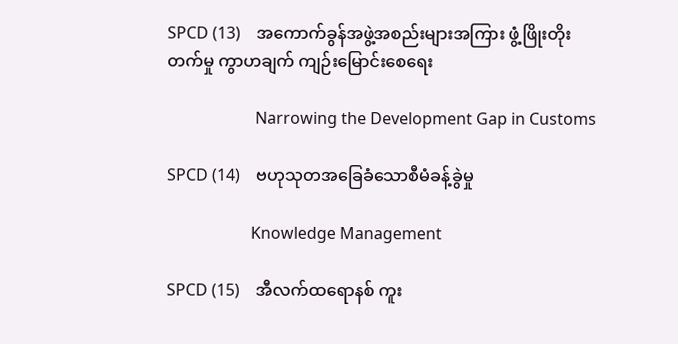SPCD (13)    အကောက်ခွန်အဖွဲ့အစည်းများအကြား ဖွံ့ဖြိုးတိုးတက်မှု ကွာဟချက် ကျဉ်းမြောင်းစေရေး

                      Narrowing the Development Gap in Customs

SPCD (14)    ဗဟုသုတအခြေခံသောစီမံခန့်ခွဲမှု

                     Knowledge Management

SPCD (15)    အီလက်ထရောနစ် ကူး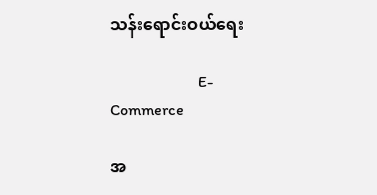သန်းရောင်းဝယ်ရေး

                      E-Commerce

အ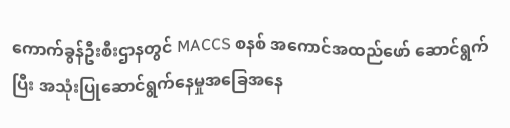ကောက်ခွန်ဦးစီးဌာနတွင် MACCS စနစ် အကောင်အထည်ဖော် ဆောင်ရွက်ပြီး အသုံးပြုဆောင်ရွက်နေမှုအခြေအနေ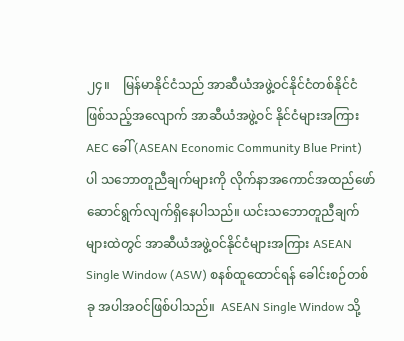၂၄။    မြန်မာနိုင်ငံသည် အာဆီယံအဖွဲ့ဝင်နိုင်ငံတစ်နိုင်ငံဖြစ်သည့်အလျောက် အာဆီယံအဖွဲ့ဝင် နိုင်ငံများအကြား AEC ခေါ် (ASEAN Economic Community Blue Print) ပါ သဘောတူညီချက်များကို လိုက်နာအကောင်အထည်ဖော် ဆောင်ရွက်လျက်ရှိနေပါသည်။ ယင်းသဘောတူညီချက်များထဲတွင် အာဆီယံအဖွဲ့ဝင်နိုင်ငံများအကြား ASEAN Single Window (ASW) စနစ်ထူထောင်ရန် ခေါင်းစဉ်တစ်ခု အပါအဝင်ဖြစ်ပါသည်။  ASEAN Single Window သို့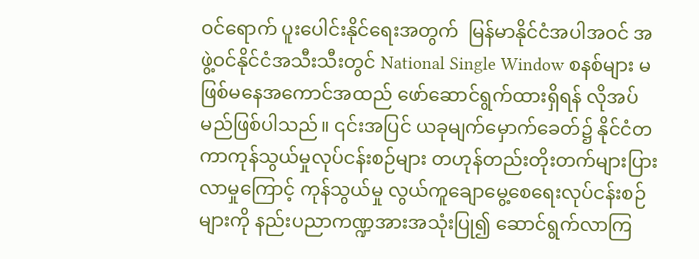ဝင်ရောက် ပူးပေါင်းနိုင်ရေးအတွက်  မြန်မာနိုင်ငံအပါအဝင် အဖွဲ့ဝင်နိုင်ငံအသီးသီးတွင် National Single Window စနစ်များ မဖြစ်မနေအကောင်အထည် ဖော်ဆောင်ရွက်ထားရှိရန် လိုအပ်မည်ဖြစ်ပါသည်။ ၎င်းအပြင် ယခုမျက်မှောက်ခေတ်၌ နိုင်ငံတကာကုန်သွယ်မှုလုပ်ငန်းစဉ်များ တဟုန်တည်းတိုးတက်များပြား လာမှုကြောင့် ကုန်သွယ်မှု လွယ်ကူချောမွေ့စေရေးလုပ်ငန်းစဉ်များကို နည်းပညာကဏ္ဍအားအသုံးပြု၍ ဆောင်ရွက်လာကြ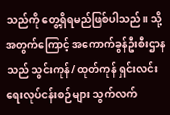သည်ကို တွေ့ရှိရမည်ဖြစ်ပါသည်။ သို့အတွက်ကြောင့် အကောက်ခွန်ဦးစီးဌာနသည် သွင်းကုန်/ ထုတ်ကုန် ရှင်းလင်းရေးလုပ်ငန်းစဉ်များ သွက်လက်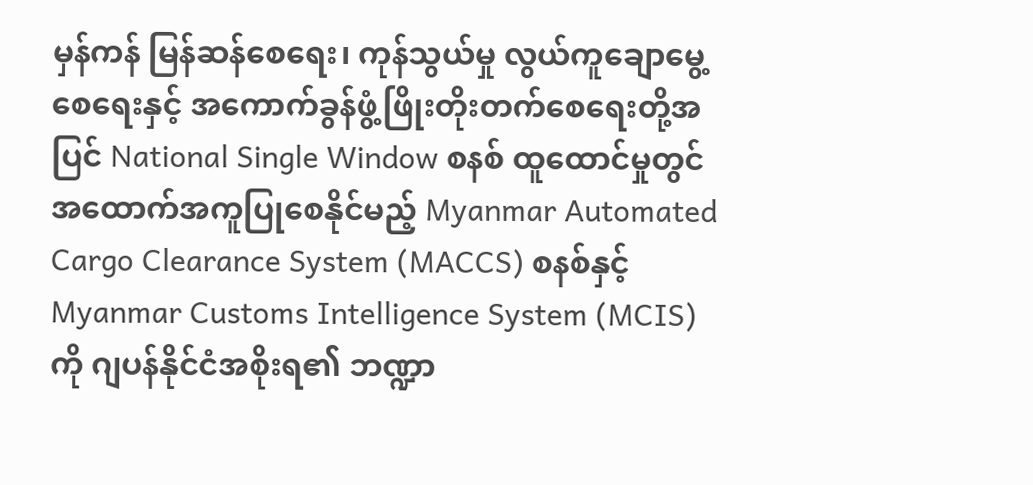မှန်ကန် မြန်ဆန်စေရေး၊ ကုန်သွယ်မှု လွယ်ကူချောမွေ့စေရေးနှင့် အကောက်ခွန်ဖွံ့ဖြိုးတိုးတက်စေရေးတို့အပြင် National Single Window စနစ် ထူထောင်မှုတွင်အထောက်အကူပြုစေနိုင်မည့် Myanmar Automated Cargo Clearance System (MACCS) စနစ်နှင့် Myanmar Customs Intelligence System (MCIS) ကို ဂျပန်နိုင်ငံအစိုးရ၏ ဘဏ္ဍာ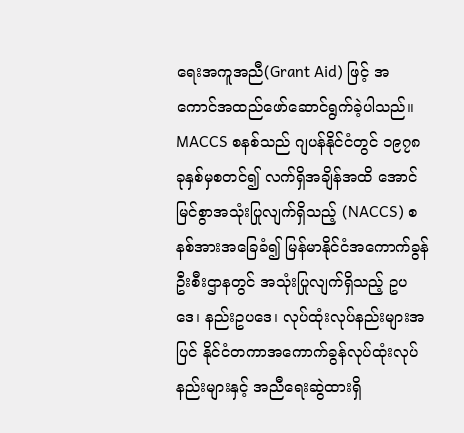ရေးအကူအညီ(Grant Aid) ဖြင့် အကောင်အထည်ဖော်ဆောင်ရွက်ခဲ့ပါသည်။ MACCS စနစ်သည် ဂျပန်နိုင်ငံတွင် ၁၉၇၈ ခုနှစ်မှစတင်၍ လက်ရှိအချိန်အထိ အောင်မြင်စွာအသုံးပြုလျက်ရှိသည့် (NACCS) စနစ်အားအခြေခံ၍ မြန်မာနိုင်ငံအကောက်ခွန်ဦးစီးဌာနတွင် အသုံးပြုလျက်ရှိသည့် ဥပဒေ၊ နည်းဥပဒေ၊ လုပ်ထုံးလုပ်နည်းများအပြင် နိုင်ငံတကာအကောက်ခွန်လုပ်ထုံးလုပ်နည်းများနှင့် အညီရေးဆွဲထားရှိ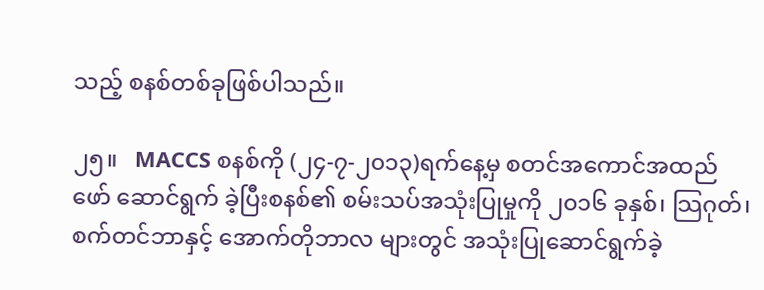သည့် စနစ်တစ်ခုဖြစ်ပါသည်။

၂၅။   MACCS စနစ်ကို (၂၄-၇-၂၀၁၃)ရက်နေ့မှ စတင်အကောင်အထည်ဖော် ဆောင်ရွက် ခဲ့ပြီးစနစ်၏ စမ်းသပ်အသုံးပြုမှုကို ၂၀၁၆ ခုနှစ်၊ သြဂုတ်၊ စက်တင်ဘာနှင့် အောက်တိုဘာလ များတွင် အသုံးပြုဆောင်ရွက်ခဲ့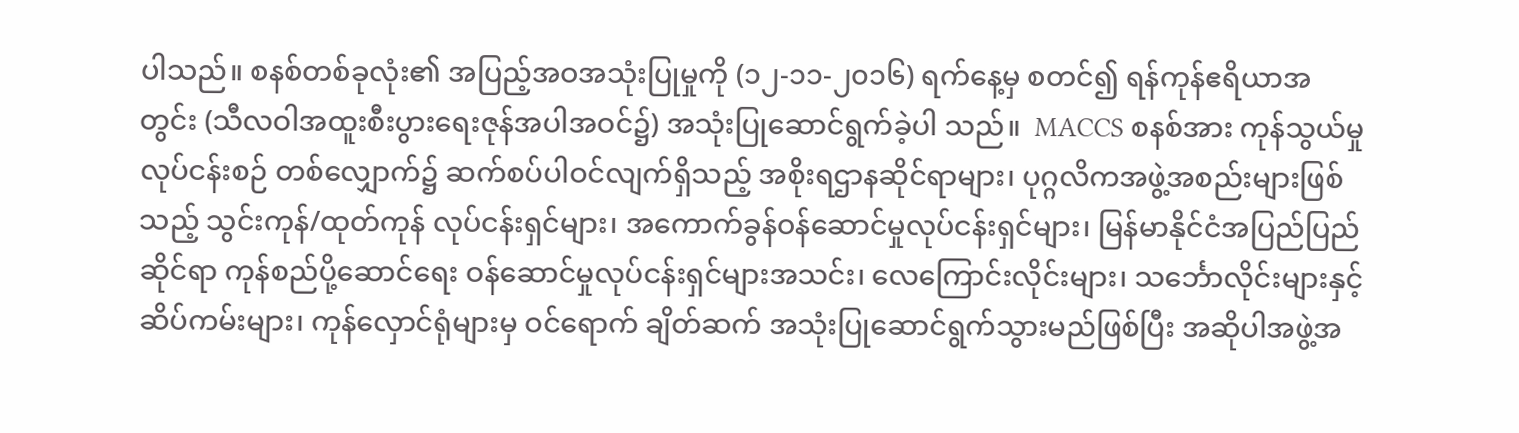ပါသည်။ စနစ်တစ်ခုလုံး၏ အပြည့်အဝအသုံးပြုမှုကို (၁၂-၁၁-၂၀၁၆) ရက်နေ့မှ စတင်၍ ရန်ကုန်ဧရိယာအတွင်း (သီလဝါအထူးစီးပွားရေးဇုန်အပါအဝင်၌) အသုံးပြုဆောင်ရွက်ခဲ့ပါ သည်။  MACCS စနစ်အား ကုန်သွယ်မှုလုပ်ငန်းစဉ် တစ်လျှောက်၌ ဆက်စပ်ပါဝင်လျက်ရှိသည့် အစိုးရဌာနဆိုင်ရာများ၊ ပုဂ္ဂလိကအဖွဲ့အစည်းများဖြစ်သည့် သွင်းကုန်/ထုတ်ကုန် လုပ်ငန်းရှင်များ၊ အကောက်ခွန်ဝန်ဆောင်မှုလုပ်ငန်းရှင်များ၊ မြန်မာနိုင်ငံအပြည်ပြည်ဆိုင်ရာ ကုန်စည်ပို့ဆောင်ရေး ဝန်ဆောင်မှုလုပ်ငန်းရှင်များအသင်း၊ လေကြောင်းလိုင်းများ၊ သင်္ဘောလိုင်းများနှင့် ဆိပ်ကမ်းများ၊ ကုန်လှောင်ရုံများမှ ဝင်ရောက် ချိတ်ဆက် အသုံးပြုဆောင်ရွက်သွားမည်ဖြစ်ပြီး အဆိုပါအဖွဲ့အ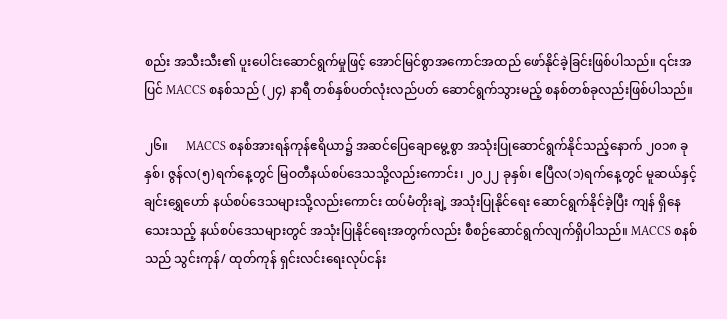စည်း အသီးသီး၏ ပူးပေါင်းဆောင်ရွက်မှုဖြင့် အောင်မြင်စွာအကောင်အထည် ဖော်နိုင်ခဲ့ခြင်းဖြစ်ပါသည်။ ၎င်းအပြင် MACCS စနစ်သည် (၂၄) နာရီ တစ်နှစ်ပတ်လုံးလည်ပတ် ဆောင်ရွက်သွားမည့် စနစ်တစ်ခုလည်းဖြစ်ပါသည်။

၂၆။      MACCS စနစ်အားရန်ကုန်ဧရိယာ၌ အဆင်ပြေချောမွေ့စွာ အသုံးပြုဆောင်ရွက်နိုင်သည့်နောက် ၂၀၁၈ ခုနှစ်၊ ဇွန်လ(၅)ရက်နေ့တွင် မြဝတီနယ်စပ်ဒေသသို့လည်းကောင်း၊ ၂၀၂၂ ခုနှစ်၊ ဧပြီလ(၁)ရက်နေ့တွင် မူဆယ်နှင့် ချင်းရွှေဟော် နယ်စပ်ဒေသများသို့လည်းကောင်း ထပ်မံတိုးချဲ့ အသုံးပြုနိုင်ရေး ဆောင်ရွက်နိုင်ခဲ့ပြီး ကျန် ရှိနေသေးသည့် နယ်စပ်ဒေသများတွင် အသုံးပြုနိုင်ရေးအတွက်လည်း စီစဉ်ဆောင်ရွက်လျက်ရှိပါသည်။ MACCS စနစ်သည် သွင်းကုန်/ ထုတ်ကုန် ရှင်းလင်းရေးလုပ်ငန်း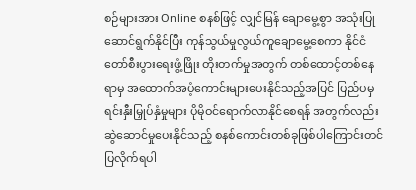စဉ်များအား Online စနစ်ဖြင့် လျှင်မြန် ချောမွေ့စွာ အသုံးပြုဆောင်ရွက်နိုင်ပြီး ကုန်သွယ်မှုလွယ်ကူချောမွေ့စေကာ နိုင်ငံတော်စီးပွားရေးဖွံ့ဖြိုး တိုးတက်မှုအတွက် တစ်ထောင့်တစ်နေရာမှ အထောက်အပံ့ကောင်းများပေးနိုင်သည့်အပြင် ပြည်ပမှ ရင်းနှီးမြှုပ်နှံမှုများ ပိုမိုဝင်ရောက်လာနိုင်စေရန် အတွက်လည်း ဆွဲဆောင်မှုပေးနိုင်သည့် စနစ်ကောင်းတစ်ခုဖြစ်ပါကြောင်းတင်ပြလိုက်ရပါ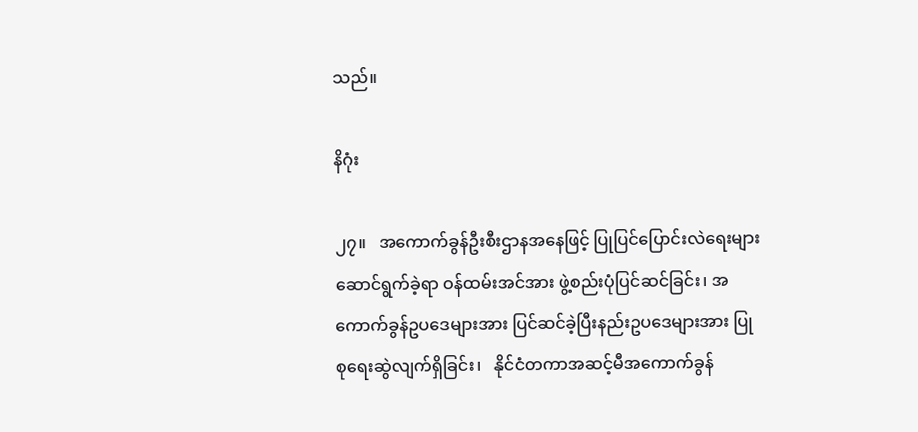သည်။

နိဂုံး

၂၇။   အကောက်ခွန်ဦးစီးဌာနအနေဖြင့် ပြုပြင်ပြောင်းလဲရေးများဆောင်ရွက်ခဲ့ရာ ဝန်ထမ်းအင်အား ဖွဲ့စည်းပုံပြင်ဆင်ခြင်း၊ အကောက်ခွန်ဥပဒေများအား ပြင်ဆင်ခဲ့ပြီးနည်းဥပဒေများအား ပြုစုရေးဆွဲလျက်ရှိခြင်း၊   နိုင်ငံတကာအဆင့်မီအကောက်ခွန်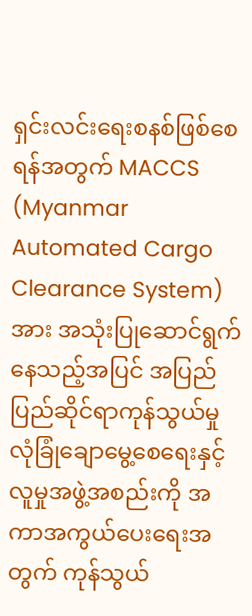ရှင်းလင်းရေးစနစ်ဖြစ်စေရန်အတွက် MACCS (Myanmar Automated Cargo Clearance System) အား အသုံးပြုဆောင်ရွက်နေသည့်အပြင် အပြည်ပြည်ဆိုင်ရာကုန်သွယ်မှု လုံခြုံချောမွေ့စေရေးနှင့် လူမှုအဖွဲ့အစည်းကို အကာအကွယ်ပေးရေးအတွက် ကုန်သွယ်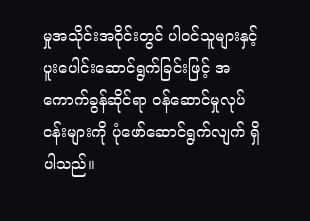မှုအသိုင်းအဝိုင်းတွင် ပါဝင်သူများနှင့် ပူးပေါင်းဆောင်ရွက်ခြင်းဖြင့် အကောက်ခွန်ဆိုင်ရာ ဝန်ဆောင်မှုလုပ်ငန်းများကို ပုံဖော်ဆောင်ရွက်လျက် ရှိပါသည်။